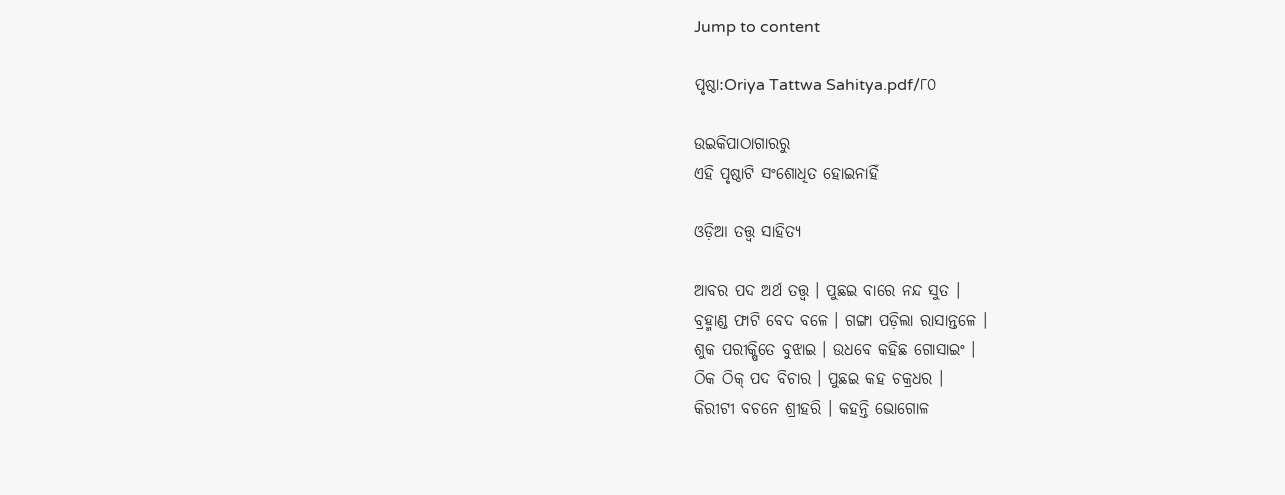Jump to content

ପୃଷ୍ଠା:Oriya Tattwa Sahitya.pdf/୮୦

ଉଇକିପାଠାଗାର‌ରୁ
ଏହି ପୃଷ୍ଠାଟି ସଂଶୋଧିତ ହୋଇନାହିଁ

ଓଡ଼ିଆ ତତ୍ତ୍ୱ ସାହିତ୍ୟ

ଆବର ପଦ ଅର୍ଥ ତତ୍ତ୍ୱ । ପୁଛଇ ବାରେ ନନ୍ଦ ସୁତ ।
ବ୍ରହ୍ମାଣ୍ଡ ଫାଟି ବେଦ ବଳେ । ଗଙ୍ଗା ପଡ଼ିଲା ରାସାନ୍ତଳେ ।
ଶୁକ ପରୀକ୍ଷିତେ ବୁଝାଇ । ଉଧବେ କହିଛ ଗୋସାଇଂ ।
ଠିକ ଠିକ୍ ପଦ ବିଚାର । ପୁଛଇ କହ ଚକ୍ରଧର ।
କିରୀଟୀ ବଚନେ ଶ୍ରୀହରି । କହନ୍ତି ଭୋଗୋଳ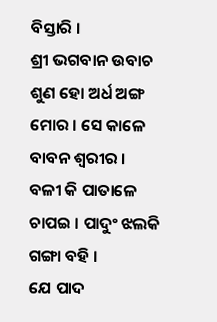ବିସ୍ତାରି ।
ଶ୍ରୀ ଭଗବାନ ଉବାଚ
ଶୁଣ ହୋ ଅର୍ଧ ଅଙ୍ଗ ମୋର । ସେ କାଳେ ବାବନ ଶ୍ୱରୀର ।
ବଳୀ କି ପାତାଳେ ଚାପଇ । ପାଦୁଂ ଝଲକି ଗଙ୍ଗା ବ‌ହି ।
ଯେ ପାଦ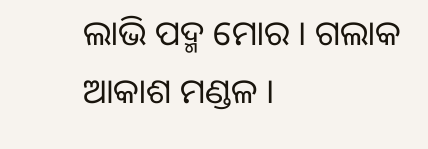ଲାଭି ପଦ୍ମ ମୋର । ଗଲାକ ଆକାଶ ମଣ୍ଡଳ ।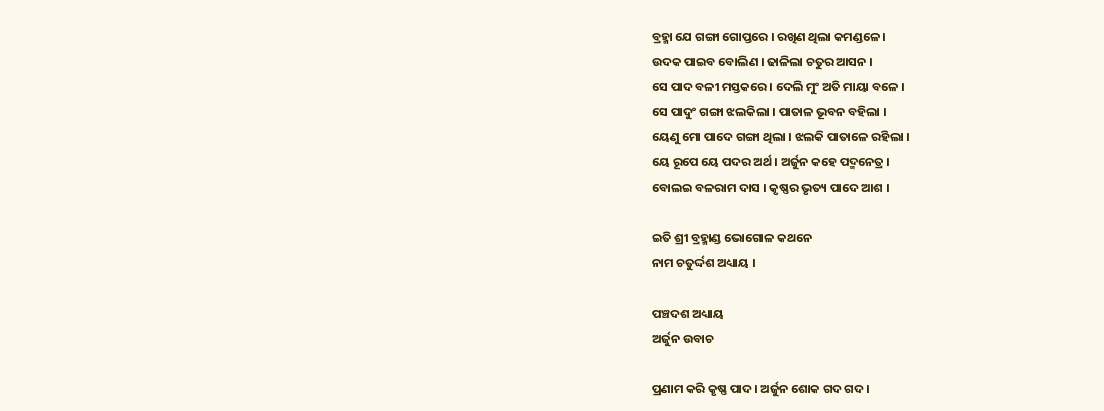ବ୍ରହ୍ମା ଯେ ଗଙ୍ଗା ଗୋପ୍ତରେ । ରଖିଣ ଥିଲା କମଣ୍ଡଳେ ।
ଉଦକ ପାଇବ ବୋଲିଣ । ଢାଳିଲା ଚତୁର ଆସନ ।
ସେ ପାଦ ବଳୀ ମସ୍ତକରେ । ଦେଲି ମୁଂ ଅତି ମାୟା ବଳେ ।
ସେ ପାଦୁଂ ଗଙ୍ଗା ଝଲକିଲା । ପାତାଳ ଭୂବନ ବହିଲା ।
ୟେଣୁ ମୋ ପାଦେ ଗଙ୍ଗା ଥିଲା । ଝଲକି ପାତାଳେ ରହିଲା ।
ୟେ ରୂପେ ୟେ ପଦର ଅର୍ଥ । ଅର୍ଜୁନ କହେ ପଦ୍ମନେତ୍ର ।
ବୋଲଇ ବଳରାମ ଦାସ । କୃଷ୍ଣର ଭୃତ୍ୟ ପାଦେ ଆଶ ।

ଇତି ଶ୍ରୀ ବ୍ରହ୍ମାଣ୍ଡ ଭୋଗୋଳ କଥନେ
ନାମ ଚତୁର୍ଦ୍ଦଶ ଅଧ୍ୟାୟ ।

ପଞ୍ଚଦଶ ଅଧ୍ୟାୟ
ଅର୍ଜୁନ ଉବାଚ

ପ୍ରଣାମ କରି କୃଷ୍ଣ ପାଦ । ଅର୍ଜୁନ ଶୋକ ଗଦ ଗଦ ।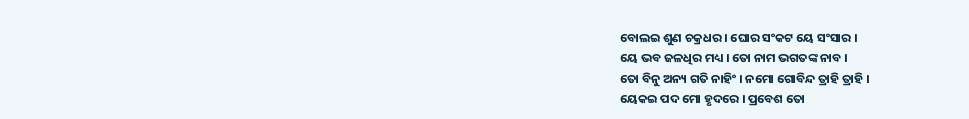ବୋଲଇ ଶୁଣ ଚକ୍ରଧର । ଘୋର ସଂକଟ ୟେ ସଂସାର ।
ୟେ ଭବ ଜଳଧିର ମଧ୍ୟ । ତୋ ନାମ ଭଗତଙ୍କ ନାବ ।
ତୋ ବିନୁ ଅନ୍ୟ ଗତି ନାହିଂ । ନମୋ ଗୋବିନ୍ଦ ତ୍ରାହି ତ୍ରାହି ।
ୟେକଇ ପଦ ମୋ ହୃଦରେ । ପ୍ରବେଶ ତୋ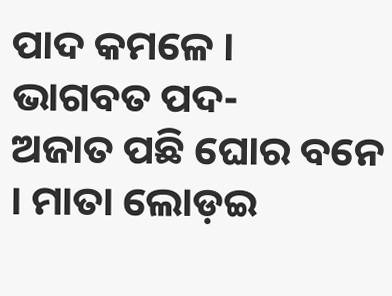ପାଦ କମଳେ ।
ଭାଗବତ ପଦ-
ଅଜାତ ପଛି ଘୋର ବନେ । ମାତା ଲୋଡ଼ଇ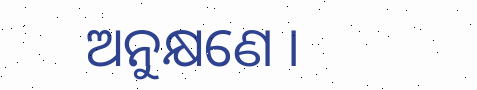ଅନୁକ୍ଷଣେ ।